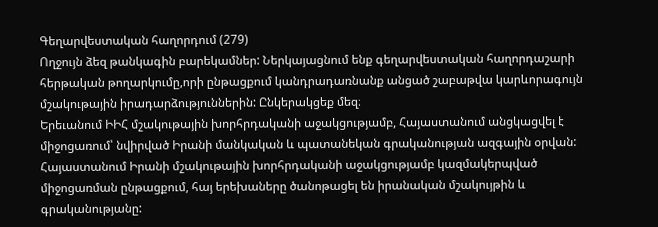Գեղարվեստական հաղորդում (279)
Ողջույն ձեզ թանկագին բարեկամներ: Ներկայացնում ենք գեղարվեստական հաղորդաշարի հերթական թողարկումը,որի ընթացքում կանդրադառնանք անցած շաբաթվա կարևորագույն մշակութային իրադարձություններին: Ընկերակցեք մեզ։
Երեւանում ԻԻՀ մշակութային խորհրդականի աջակցությամբ, Հայաստանում անցկացվել է միջոցառում՝ նվիրված Իրանի մանկական և պատանեկան գրականության ազգային օրվան:
Հայաստանում Իրանի մշակութային խորհրդականի աջակցությամբ կազմակերպված միջոցառման ընթացքում, հայ երեխաները ծանոթացել են իրանական մշակույթին և գրականությանը: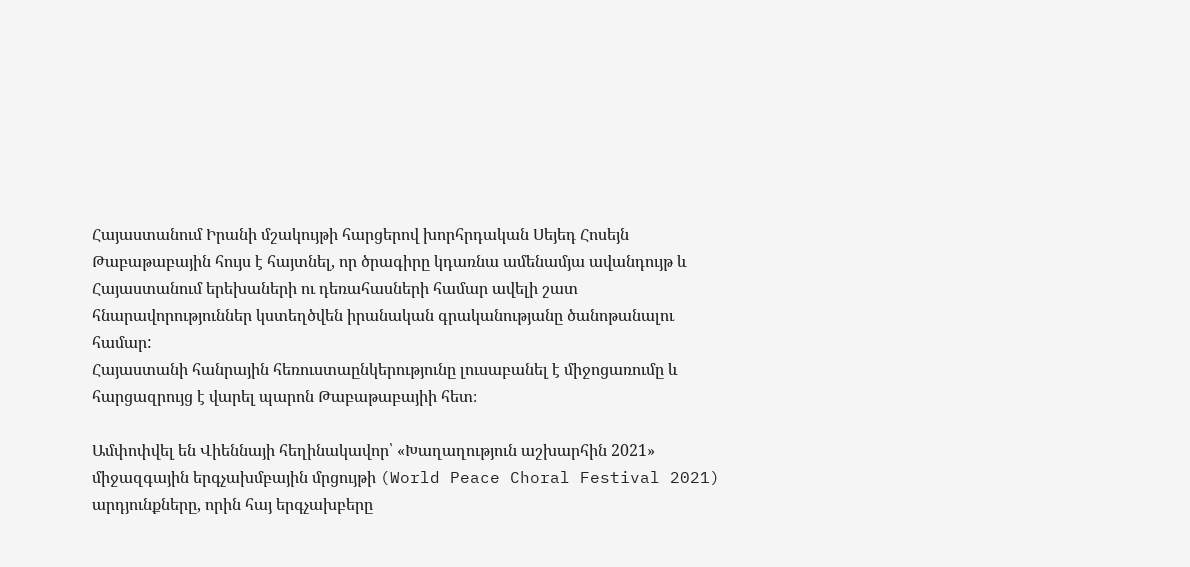Հայաստանում Իրանի մշակույթի հարցերով խորհրդական Սեյեդ Հոսեյն Թաբաթաբային հույս է հայտնել, որ ծրագիրը կդառնա ամենամյա ավանդույթ և Հայաստանում երեխաների ու դեռահասների համար ավելի շատ հնարավորություններ կստեղծվեն իրանական գրականությանը ծանոթանալու համար:
Հայաստանի հանրային հեռուստաընկերությունը լուսաբանել է միջոցառումը և հարցազրույց է վարել պարոն Թաբաթաբայիի հետ։

Ամփոփվել են Վիեննայի հեղինակավոր՝ «Խաղաղություն աշխարհին 2021» միջազգային երգչախմբային մրցույթի (World Peace Choral Festival 2021) արդյունքները, որին հայ երգչախբերը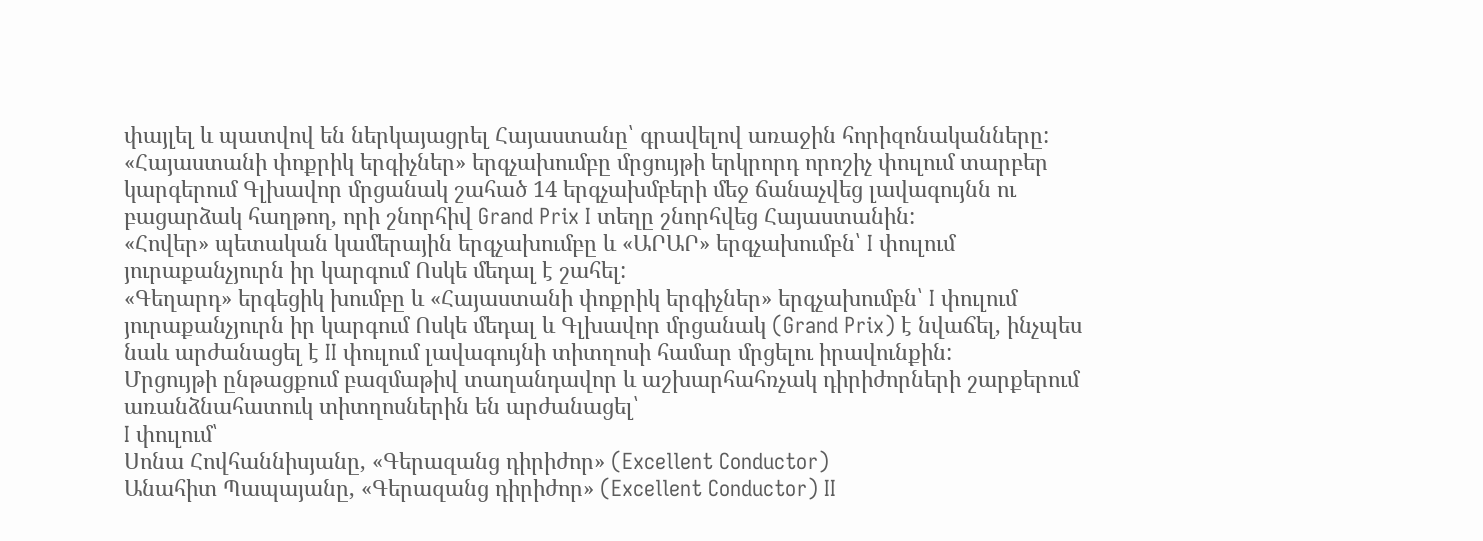փայլել և պատվով են ներկայացրել Հայաստանը՝ գրավելով առաջին հորիզոնականները:
«Հայաստանի փոքրիկ երգիչներ» երգչախումբը մրցույթի երկրորդ որոշիչ փուլում տարբեր կարգերում Գլխավոր մրցանակ շահած 14 երգչախմբերի մեջ ճանաչվեց լավագույնն ու բացարձակ հաղթող, որի շնորհիվ Grand Prix I տեղը շնորհվեց Հայաստանին:
«Հովեր» պետական կամերային երգչախումբը և «ԱՐԱՐ» երգչախումբն՝ I փուլում յուրաքանչյուրն իր կարգում Ոսկե մեդալ է շահել:
«Գեղարդ» երգեցիկ խումբը և «Հայաստանի փոքրիկ երգիչներ» երգչախումբն՝ I փուլում յուրաքանչյուրն իր կարգում Ոսկե մեդալ և Գլխավոր մրցանակ (Grand Prix) է նվաճել, ինչպես նաև արժանացել է II փուլում լավագույնի տիտղոսի համար մրցելու իրավունքին:
Մրցույթի ընթացքում բազմաթիվ տաղանդավոր և աշխարհահռչակ դիրիժորների շարքերում առանձնահատուկ տիտղոսներին են արժանացել՝
I փուլում՝
Սոնա Հովհաննիսյանը, «Գերազանց դիրիժոր» (Excellent Conductor)
Անահիտ Պապայանը, «Գերազանց դիրիժոր» (Excellent Conductor) II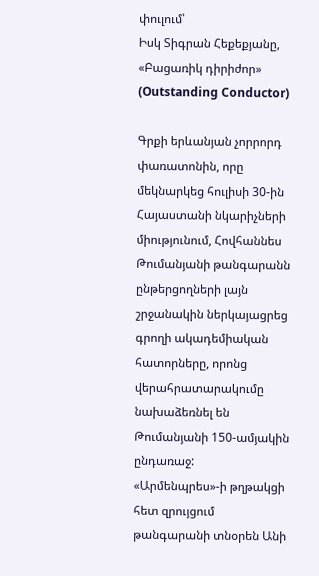փուլում՝
Իսկ Տիգրան Հեքեքյանը, «Բացառիկ դիրիժոր» (Outstanding Conductor)

Գրքի երևանյան չորրորդ փառատոնին, որը մեկնարկեց հուլիսի 30-ին Հայաստանի նկարիչների միությունում, Հովհաննես Թումանյանի թանգարանն ընթերցողների լայն շրջանակին ներկայացրեց գրողի ակադեմիական հատորները, որոնց վերահրատարակումը նախաձեռնել են Թումանյանի 150-ամյակին ընդառաջ:
«Արմենպրես»-ի թղթակցի հետ զրույցում թանգարանի տնօրեն Անի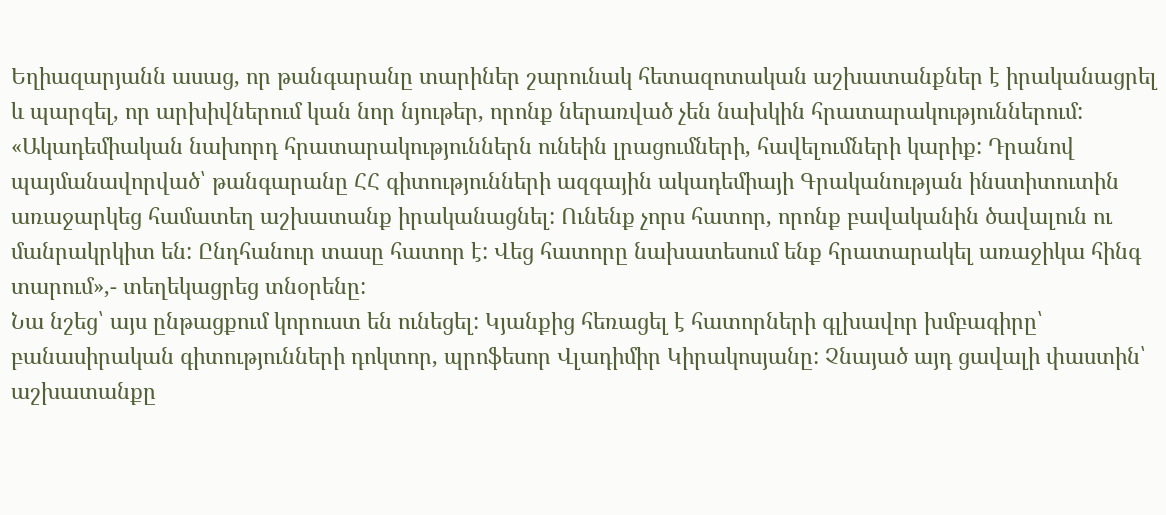Եղիազարյանն ասաց, որ թանգարանը տարիներ շարունակ հետազոտական աշխատանքներ է իրականացրել և պարզել, որ արխիվներում կան նոր նյութեր, որոնք ներառված չեն նախկին հրատարակություններում: «Ակադեմիական նախորդ հրատարակություններն ունեին լրացումների, հավելումների կարիք: Դրանով պայմանավորված՝ թանգարանը ՀՀ գիտությունների ազգային ակադեմիայի Գրականության ինստիտուտին առաջարկեց համատեղ աշխատանք իրականացնել: Ունենք չորս հատոր, որոնք բավականին ծավալուն ու մանրակրկիտ են: Ընդհանուր տասը հատոր է: Վեց հատորը նախատեսում ենք հրատարակել առաջիկա հինգ տարում»,- տեղեկացրեց տնօրենը:
Նա նշեց՝ այս ընթացքում կորուստ են ունեցել: Կյանքից հեռացել է հատորների գլխավոր խմբագիրը՝ բանասիրական գիտությունների դոկտոր, պրոֆեսոր Վլադիմիր Կիրակոսյանը: Չնայած այդ ցավալի փաստին՝ աշխատանքը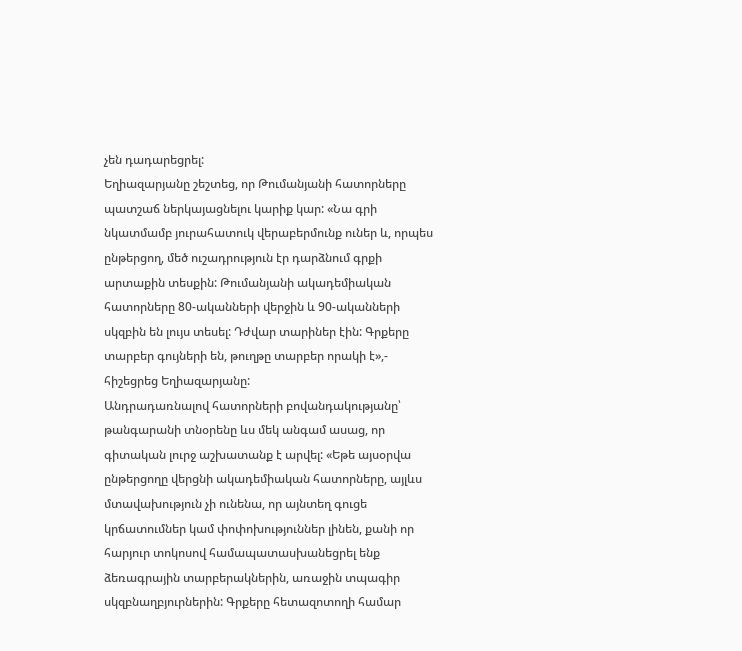չեն դադարեցրել:
Եղիազարյանը շեշտեց, որ Թումանյանի հատորները պատշաճ ներկայացնելու կարիք կար: «Նա գրի նկատմամբ յուրահատուկ վերաբերմունք ուներ և, որպես ընթերցող, մեծ ուշադրություն էր դարձնում գրքի արտաքին տեսքին: Թումանյանի ակադեմիական հատորները 80-ականների վերջին և 90-ականների սկզբին են լույս տեսել: Դժվար տարիներ էին: Գրքերը տարբեր գույների են, թուղթը տարբեր որակի է»,- հիշեցրեց Եղիազարյանը:
Անդրադառնալով հատորների բովանդակությանը՝ թանգարանի տնօրենը ևս մեկ անգամ ասաց, որ գիտական լուրջ աշխատանք է արվել: «Եթե այսօրվա ընթերցողը վերցնի ակադեմիական հատորները, այլևս մտավախություն չի ունենա, որ այնտեղ գուցե կրճատումներ կամ փոփոխություններ լինեն, քանի որ հարյուր տոկոսով համապատասխանեցրել ենք ձեռագրային տարբերակներին, առաջին տպագիր սկզբնաղբյուրներին: Գրքերը հետազոտողի համար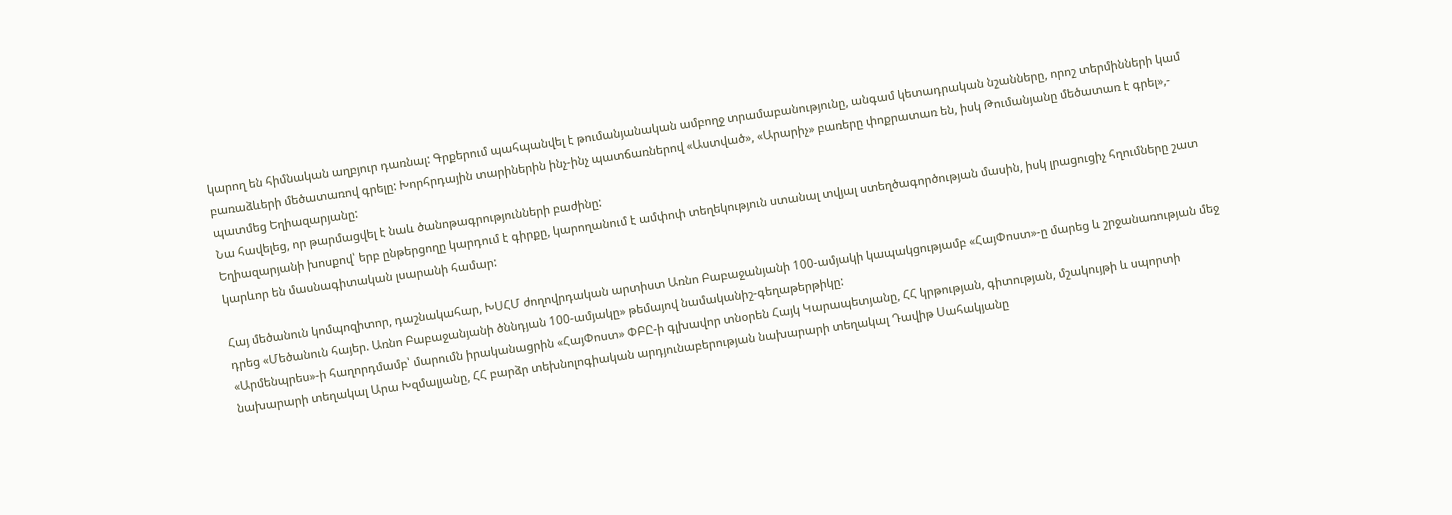կարող են հիմնական աղբյուր դառնալ: Գրքերում պահպանվել է թումանյանական ամբողջ տրամաբանությունը, անգամ կետադրական նշանները, որոշ տերմինների կամ բառաձևերի մեծատառով գրելը: Խորհրդային տարիներին ինչ-ինչ պատճառներով «Աստված», «Արարիչ» բառերը փոքրատառ են, իսկ Թումանյանը մեծատառ է գրել»,- պատմեց Եղիազարյանը:
Նա հավելեց, որ թարմացվել է նաև ծանոթագրությունների բաժինը:
Եղիազարյանի խոսքով՝ երբ ընթերցողը կարդում է գիրքը, կարողանում է ամփոփ տեղեկություն ստանալ տվյալ ստեղծագործության մասին, իսկ լրացուցիչ հղումները շատ կարևոր են մասնագիտական լսարանի համար:

Հայ մեծանուն կոմպոզիտոր, դաշնակահար, ԽՍՀՄ ժողովրդական արտիստ Առնո Բաբաջանյանի 100-ամյակի կապակցությամբ «ՀայՓոստ»-ը մարեց և շրջանառության մեջ դրեց «Մեծանուն հայեր. Առնո Բաբաջանյանի ծննդյան 100-ամյակը» թեմայով նամականիշ-գեղաթերթիկը:
«Արմենպրես»-ի հաղորդմամբ՝ մարումն իրականացրին «ՀայՓոստ» ՓԲԸ-ի գլխավոր տնօրեն Հայկ Կարապետյանը, ՀՀ կրթության, գիտության, մշակույթի և սպորտի նախարարի տեղակալ Արա Խզմալյանը, ՀՀ բարձր տեխնոլոգիական արդյունաբերության նախարարի տեղակալ Դավիթ Սահակյանը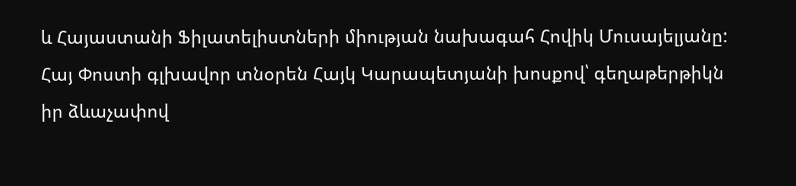և Հայաստանի Ֆիլատելիստների միության նախագահ Հովիկ Մուսայելյանը:
Հայ Փոստի գլխավոր տնօրեն Հայկ Կարապետյանի խոսքով՝ գեղաթերթիկն իր ձևաչափով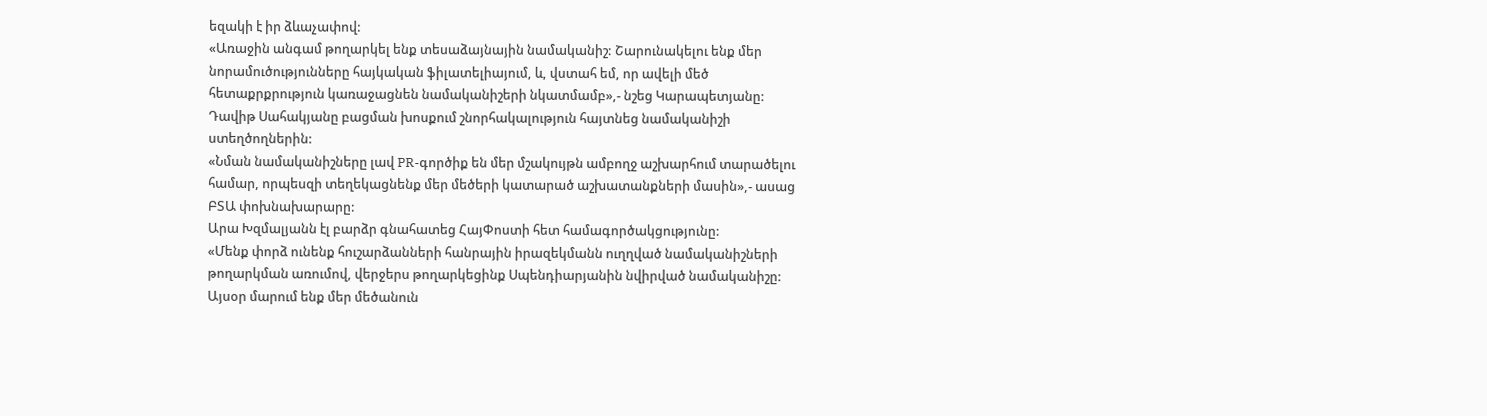եզակի է իր ձևաչափով:
«Առաջին անգամ թողարկել ենք տեսաձայնային նամականիշ: Շարունակելու ենք մեր նորամուծությունները հայկական ֆիլատելիայում, և, վստահ եմ, որ ավելի մեծ հետաքրքրություն կառաջացնեն նամականիշերի նկատմամբ»,- նշեց Կարապետյանը:
Դավիթ Սահակյանը բացման խոսքում շնորհակալություն հայտնեց նամականիշի ստեղծողներին:
«Նման նամականիշները լավ PR-գործիք են մեր մշակույթն ամբողջ աշխարհում տարածելու համար, որպեսզի տեղեկացնենք մեր մեծերի կատարած աշխատանքների մասին»,- ասաց ԲՏԱ փոխնախարարը:
Արա Խզմալյանն էլ բարձր գնահատեց ՀայՓոստի հետ համագործակցությունը:
«Մենք փորձ ունենք հուշարձանների հանրային իրազեկմանն ուղղված նամականիշների թողարկման առումով, վերջերս թողարկեցինք Սպենդիարյանին նվիրված նամականիշը: Այսօր մարում ենք մեր մեծանուն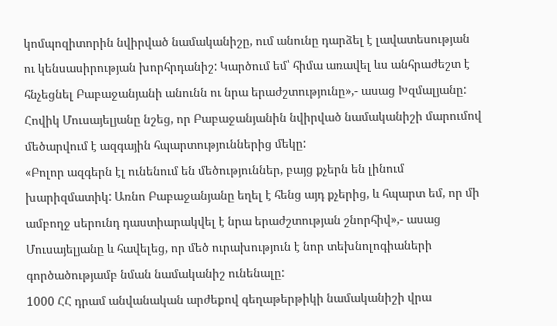կոմպոզիտորին նվիրված նամականիշը, ում անունը դարձել է լավատեսության ու կենսասիրության խորհրդանիշ: Կարծում եմ՝ հիմա առավել ևս անհրաժեշտ է հնչեցնել Բաբաջանյանի անունն ու նրա երաժշտությունը»,- ասաց Խզմալյանը:
Հովիկ Մուսայելյանը նշեց, որ Բաբաջանյանին նվիրված նամականիշի մարումով մեծարվում է ազգային հպարտություններից մեկը:
«Բոլոր ազգերն էլ ունենում են մեծություններ, բայց քչերն են լինում խարիզմատիկ: Առնո Բաբաջանյանը եղել է հենց այդ քչերից, և հպարտ եմ, որ մի ամբողջ սերունդ դաստիարակվել է նրա երաժշտության շնորհիվ»,- ասաց Մուսայելյանը և հավելեց, որ մեծ ուրախություն է նոր տեխնոլոգիաների գործածությամբ նման նամականիշ ունենալը:
1000 ՀՀ դրամ անվանական արժեքով գեղաթերթիկի նամականիշի վրա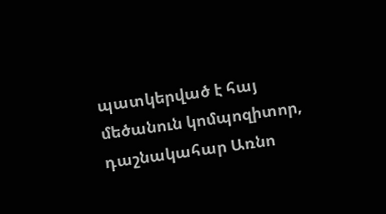պատկերված է հայ մեծանուն կոմպոզիտոր, դաշնակահար Առնո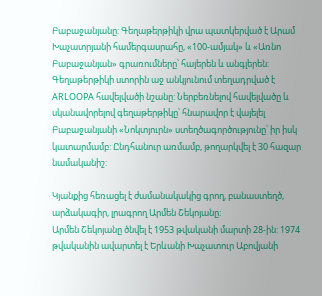Բաբաջանյանը: Գեղաթերթիկի վրա պատկերված է Արամ Խաչատրյանի համերգասրահը, «100-ամյակ» և «Առնո Բաբաջանյան» գրառումները՝ հայերեն և անգլերեն: Գեղաթերթիկի ստորին աջ անկյունում տեղադրված է ARLOOPA հավելվածի նշանը: Ներբեռնելով հավելվածը և սկանավորելով գեղաթերթիկը՝ հնարավոր է վայելել Բաբաջանյանի «Նոկտյուրն» ստեղծագործությունը՝ իր իսկ կատարմամբ: Ընդհանուր առմամբ, թողարկվել է 30 հազար նամականիշ:

Կյանքից հեռացել է ժամանակակից գրող, բանաստեղծ, արձակագիր, լրագրող Արմեն Շեկոյանը:
Արմեն Շեկոյանը ծնվել է 1953 թվականի մարտի 28-ին: 1974 թվականին ավարտել է Երևանի Խաչատուր Աբովյանի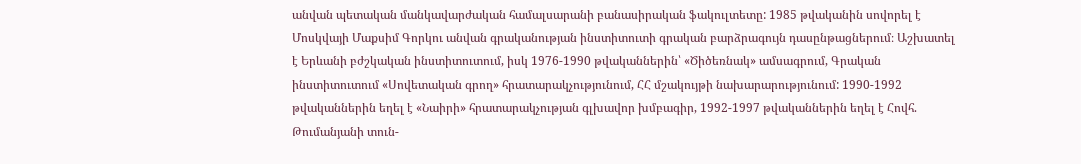անվան պետական մանկավարժական համալսարանի բանասիրական ֆակուլտետը: 1985 թվականին սովորել է Մոսկվայի Մաքսիմ Գորկու անվան գրականության ինստիտուտի գրական բարձրագույն դասընթացներում։ Աշխատել է Երևանի բժշկական ինստիտուտում, իսկ 1976-1990 թվականներին՝ «Ծիծեռնակ» ամսագրում, Գրական ինստիտուտում «Սովետական գրող» հրատարակչությունում, ՀՀ մշակույթի նախարարությունում: 1990-1992 թվականներին եղել է «Նաիրի» հրատարակչության գլխավոր խմբագիր, 1992-1997 թվականներին եղել է Հովհ. Թումանյանի տուն-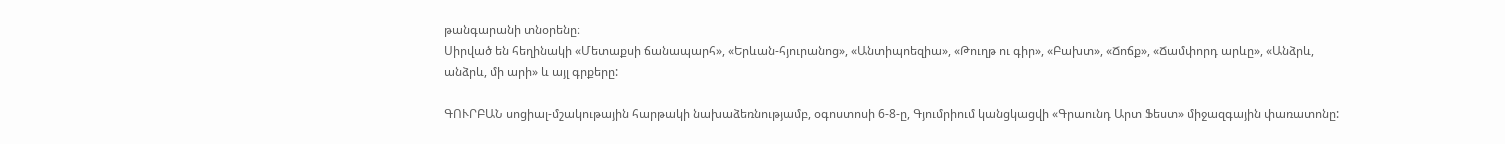թանգարանի տնօրենը։
Սիրված են հեղինակի «Մետաքսի ճանապարհ», «Երևան-հյուրանոց», «Անտիպոեզիա», «Թուղթ ու գիր», «Բախտ», «Ճոճք», «Ճամփորդ արևը», «Անձրև, անձրև, մի արի» և այլ գրքերը:

ԳՈՒՐԲԱՆ սոցիալ-մշակութային հարթակի նախաձեռնությամբ, օգոստոսի 6-8-ը, Գյումրիում կանցկացվի «Գրաունդ Արտ Ֆեստ» միջազգային փառատոնը: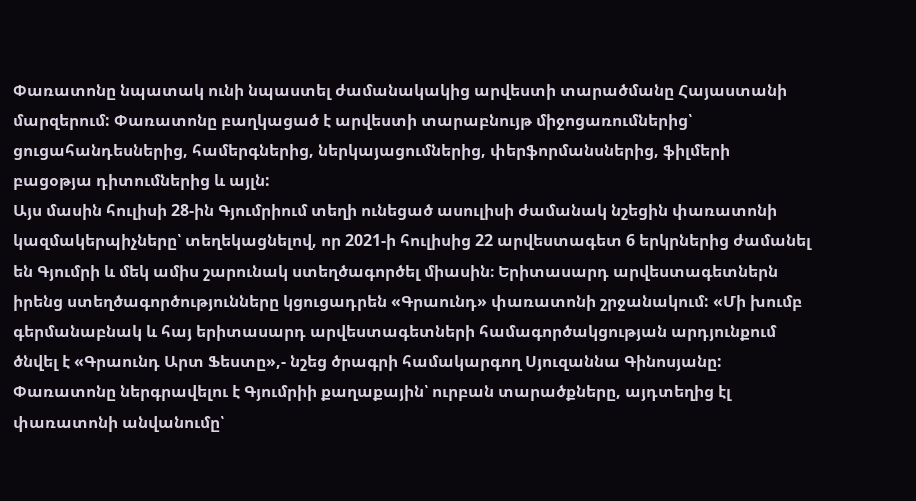Փառատոնը նպատակ ունի նպաստել ժամանակակից արվեստի տարածմանը Հայաստանի մարզերում: Փառատոնը բաղկացած է արվեստի տարաբնույթ միջոցառումներից՝ ցուցահանդեսներից, համերգներից, ներկայացումներից, փերֆորմանսներից, ֆիլմերի բացօթյա դիտումներից և այլն:
Այս մասին հուլիսի 28-ին Գյումրիում տեղի ունեցած ասուլիսի ժամանակ նշեցին փառատոնի կազմակերպիչները՝ տեղեկացնելով, որ 2021-ի հուլիսից 22 արվեստագետ 6 երկրներից ժամանել են Գյումրի և մեկ ամիս շարունակ ստեղծագործել միասին։ Երիտասարդ արվեստագետներն իրենց ստեղծագործությունները կցուցադրեն «Գրաունդ» փառատոնի շրջանակում: «Մի խումբ գերմանաբնակ և հայ երիտասարդ արվեստագետների համագործակցության արդյունքում ծնվել է «Գրաունդ Արտ Ֆեստը»,- նշեց ծրագրի համակարգող Սյուզաննա Գինոսյանը:
Փառատոնը ներգրավելու է Գյումրիի քաղաքային՝ ուրբան տարածքները, այդտեղից էլ փառատոնի անվանումը՝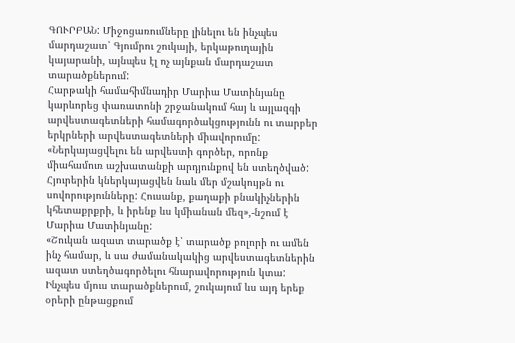ԳՈՒՐԲԱՆ: Միջոցառումները լինելու են ինչպես մարդաշատ՝ Գյումրու շուկայի, երկաթուղային կայարանի, այնպես էլ ոչ այնքան մարդաշատ տարածքներում:
Հարթակի համահիմնադիր Մարիա Մատինյանը կարևորեց փառատոնի շրջանակում հայ և այլազգի արվեստագետների համագործակցությունն ու տարբեր երկրների արվեստագետների միավորումը: «Ներկայացվելու են արվեստի գործեր, որոնք միահամուռ աշխատանքի արդյունքով են ստեղծված: Հյուրերին կներկայացվեն նաև մեր մշակույթն ու սովորությունները: Հուսանք, քաղաքի բնակիչներին կհետաքրքրի, և իրենք ևս կմիանան մեզ»,-նշում է Մարիա Մատինյանը:
«Շուկան ազատ տարածք է՝ տարածք բոլորի ու ամեն ինչ համար, և սա ժամանակակից արվեստագետներին ազատ ստեղծագործելու հնարավորություն կտա: Ինչպես մյուս տարածքներում, շուկայում ևս այդ երեք օրերի ընթացքում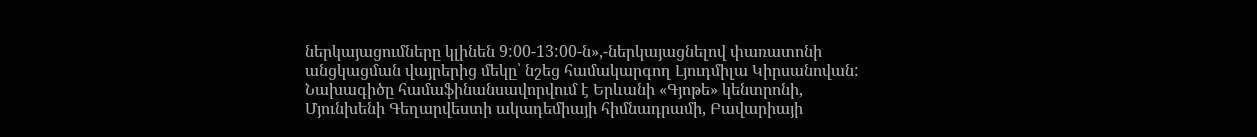ներկայացումները կլինեն 9:00-13:00-ն»,-ներկայացնելով փառատոնի անցկացման վայրերից մեկը՝ նշեց համակարգող Լյուդմիլա Կիրսանովան:
Նախագիծը համաֆինանսավորվում է Երևանի «Գյոթե» կենտրոնի, Մյունխենի Գեղարվեստի ակադեմիայի հիմնադրամի, Բավարիայի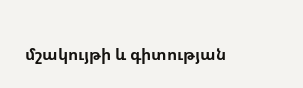մշակույթի և գիտության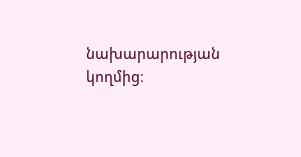նախարարության կողմից։